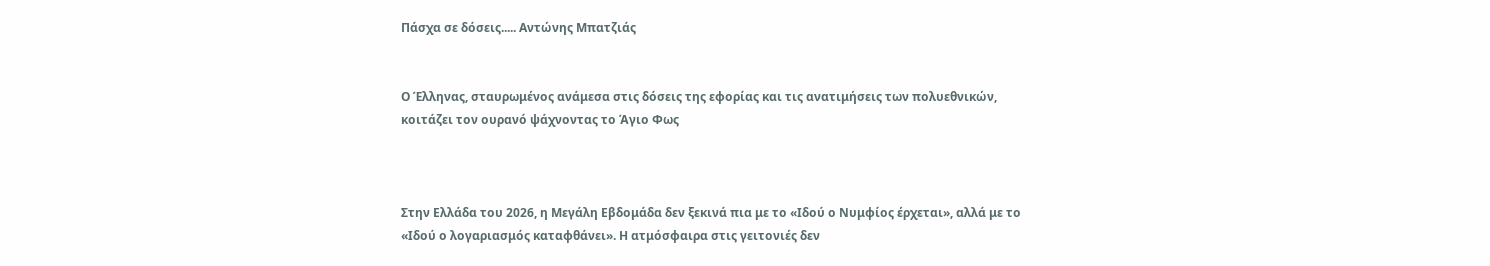Πάσχα σε δόσεις..... Αντώνης Μπατζιάς


Ο Έλληνας, σταυρωμένος ανάμεσα στις δόσεις της εφορίας και τις ανατιμήσεις των πολυεθνικών, κοιτάζει τον ουρανό ψάχνοντας το Άγιο Φως



Στην Ελλάδα του 2026, η Μεγάλη Εβδομάδα δεν ξεκινά πια με το «Ιδού ο Νυμφίος έρχεται», αλλά με το «Ιδού ο λογαριασμός καταφθάνει». Η ατμόσφαιρα στις γειτονιές δεν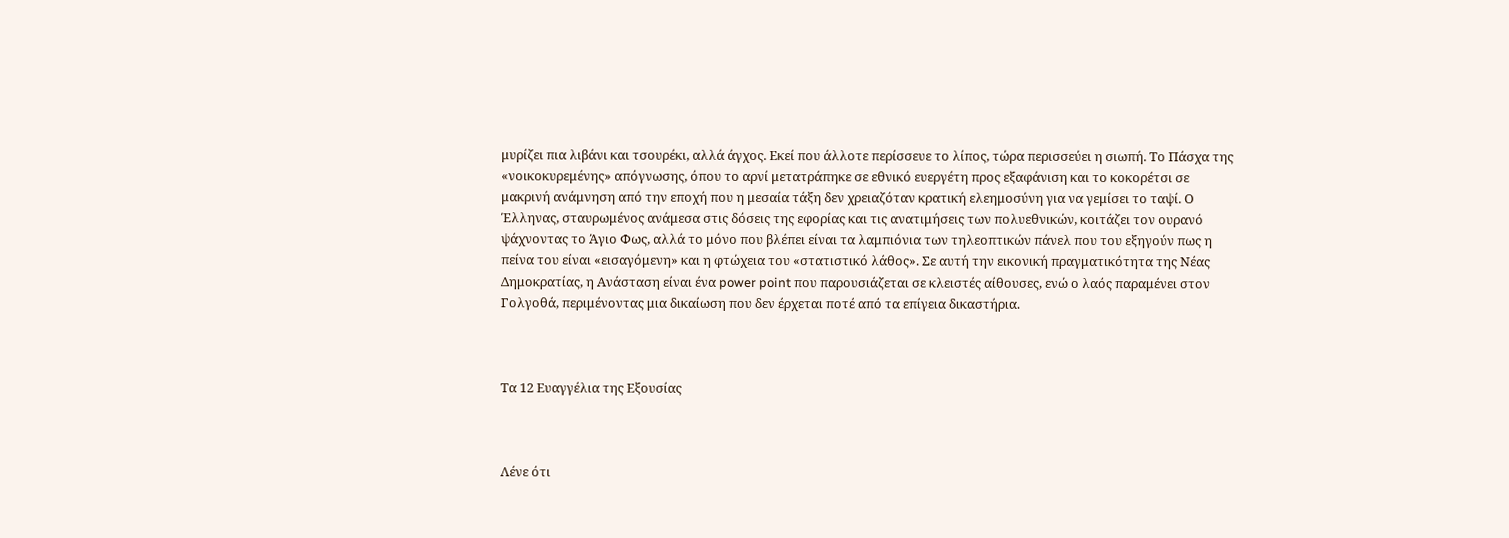μυρίζει πια λιβάνι και τσουρέκι, αλλά άγχος. Εκεί που άλλοτε περίσσευε το λίπος, τώρα περισσεύει η σιωπή. Το Πάσχα της «νοικοκυρεμένης» απόγνωσης, όπου το αρνί μετατράπηκε σε εθνικό ευεργέτη προς εξαφάνιση και το κοκορέτσι σε μακρινή ανάμνηση από την εποχή που η μεσαία τάξη δεν χρειαζόταν κρατική ελεημοσύνη για να γεμίσει το ταψί. Ο Έλληνας, σταυρωμένος ανάμεσα στις δόσεις της εφορίας και τις ανατιμήσεις των πολυεθνικών, κοιτάζει τον ουρανό ψάχνοντας το Άγιο Φως, αλλά το μόνο που βλέπει είναι τα λαμπιόνια των τηλεοπτικών πάνελ που του εξηγούν πως η πείνα του είναι «εισαγόμενη» και η φτώχεια του «στατιστικό λάθος». Σε αυτή την εικονική πραγματικότητα της Νέας Δημοκρατίας, η Ανάσταση είναι ένα power point που παρουσιάζεται σε κλειστές αίθουσες, ενώ ο λαός παραμένει στον Γολγοθά, περιμένοντας μια δικαίωση που δεν έρχεται ποτέ από τα επίγεια δικαστήρια.



Τα 12 Ευαγγέλια της Εξουσίας



Λένε ότι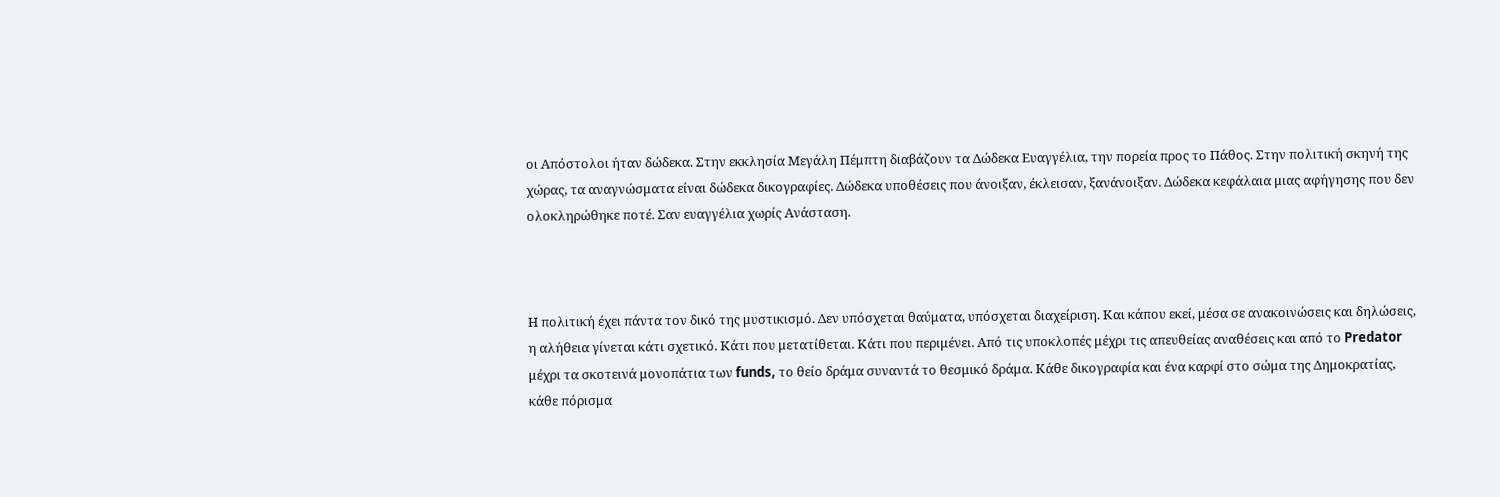οι Απόστολοι ήταν δώδεκα. Στην εκκλησία Μεγάλη Πέμπτη διαβάζουν τα Δώδεκα Ευαγγέλια, την πορεία προς το Πάθος. Στην πολιτική σκηνή της χώρας, τα αναγνώσματα είναι δώδεκα δικογραφίες. Δώδεκα υποθέσεις που άνοιξαν, έκλεισαν, ξανάνοιξαν. Δώδεκα κεφάλαια μιας αφήγησης που δεν ολοκληρώθηκε ποτέ. Σαν ευαγγέλια χωρίς Ανάσταση.



Η πολιτική έχει πάντα τον δικό της μυστικισμό. Δεν υπόσχεται θαύματα, υπόσχεται διαχείριση. Και κάπου εκεί, μέσα σε ανακοινώσεις και δηλώσεις, η αλήθεια γίνεται κάτι σχετικό. Κάτι που μετατίθεται. Κάτι που περιμένει. Από τις υποκλοπές μέχρι τις απευθείας αναθέσεις και από το Predator μέχρι τα σκοτεινά μονοπάτια των funds, το θείο δράμα συναντά το θεσμικό δράμα. Κάθε δικογραφία και ένα καρφί στο σώμα της Δημοκρατίας, κάθε πόρισμα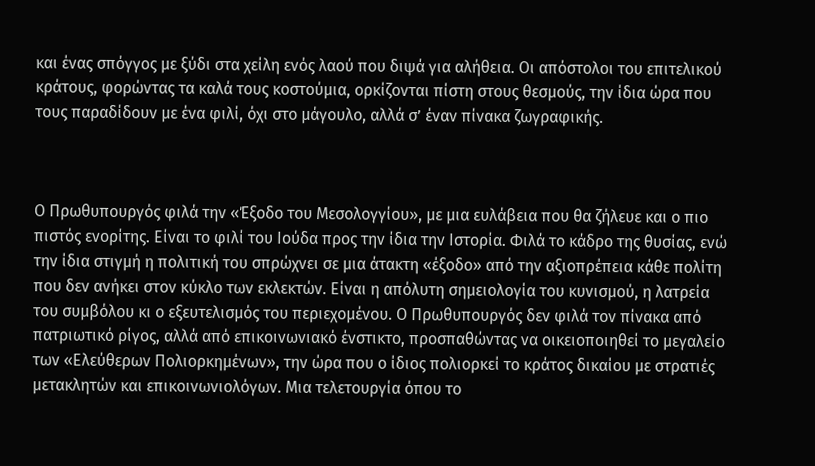και ένας σπόγγος με ξύδι στα χείλη ενός λαού που διψά για αλήθεια. Οι απόστολοι του επιτελικού κράτους, φορώντας τα καλά τους κοστούμια, ορκίζονται πίστη στους θεσμούς, την ίδια ώρα που τους παραδίδουν με ένα φιλί, όχι στο μάγουλο, αλλά σ’ έναν πίνακα ζωγραφικής.



Ο Πρωθυπουργός φιλά την «Έξοδο του Μεσολογγίου», με μια ευλάβεια που θα ζήλευε και ο πιο πιστός ενορίτης. Είναι το φιλί του Ιούδα προς την ίδια την Ιστορία. Φιλά το κάδρο της θυσίας, ενώ την ίδια στιγμή η πολιτική του σπρώχνει σε μια άτακτη «έξοδο» από την αξιοπρέπεια κάθε πολίτη που δεν ανήκει στον κύκλο των εκλεκτών. Είναι η απόλυτη σημειολογία του κυνισμού, η λατρεία του συμβόλου κι ο εξευτελισμός του περιεχομένου. Ο Πρωθυπουργός δεν φιλά τον πίνακα από πατριωτικό ρίγος, αλλά από επικοινωνιακό ένστικτο, προσπαθώντας να οικειοποιηθεί το μεγαλείο των «Ελεύθερων Πολιορκημένων», την ώρα που ο ίδιος πολιορκεί το κράτος δικαίου με στρατιές μετακλητών και επικοινωνιολόγων. Μια τελετουργία όπου το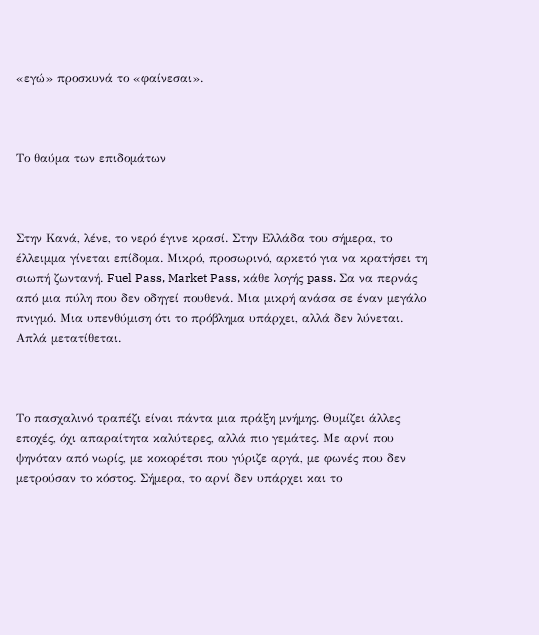«εγώ» προσκυνά το «φαίνεσαι».



Το θαύμα των επιδομάτων



Στην Κανά, λένε, το νερό έγινε κρασί. Στην Ελλάδα του σήμερα, το έλλειμμα γίνεται επίδομα. Μικρό, προσωρινό, αρκετό για να κρατήσει τη σιωπή ζωντανή. Fuel Pass, Market Pass, κάθε λογής pass. Σα να περνάς από μια πύλη που δεν οδηγεί πουθενά. Μια μικρή ανάσα σε έναν μεγάλο πνιγμό. Μια υπενθύμιση ότι το πρόβλημα υπάρχει, αλλά δεν λύνεται. Απλά μετατίθεται.



Το πασχαλινό τραπέζι είναι πάντα μια πράξη μνήμης. Θυμίζει άλλες εποχές, όχι απαραίτητα καλύτερες, αλλά πιο γεμάτες. Με αρνί που ψηνόταν από νωρίς, με κοκορέτσι που γύριζε αργά, με φωνές που δεν μετρούσαν το κόστος. Σήμερα, το αρνί δεν υπάρχει και το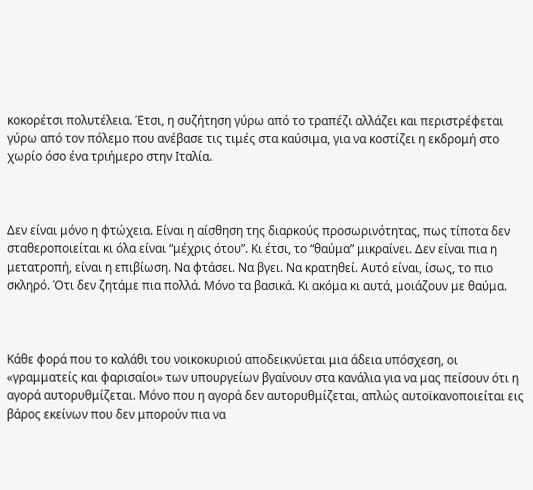κοκορέτσι πολυτέλεια. Έτσι, η συζήτηση γύρω από το τραπέζι αλλάζει και περιστρέφεται γύρω από τον πόλεμο που ανέβασε τις τιμές στα καύσιμα, για να κοστίζει η εκδρομή στο χωρίο όσο ένα τριήμερο στην Ιταλία.



Δεν είναι μόνο η φτώχεια. Είναι η αίσθηση της διαρκούς προσωρινότητας, πως τίποτα δεν σταθεροποιείται κι όλα είναι “μέχρις ότου”. Κι έτσι, το “θαύμα” μικραίνει. Δεν είναι πια η μετατροπή, είναι η επιβίωση. Να φτάσει. Να βγει. Να κρατηθεί. Αυτό είναι, ίσως, το πιο σκληρό. Ότι δεν ζητάμε πια πολλά. Μόνο τα βασικά. Κι ακόμα κι αυτά, μοιάζουν με θαύμα.



Κάθε φορά που το καλάθι του νοικοκυριού αποδεικνύεται μια άδεια υπόσχεση, οι «γραμματείς και φαρισαίοι» των υπουργείων βγαίνουν στα κανάλια για να μας πείσουν ότι η αγορά αυτορυθμίζεται. Μόνο που η αγορά δεν αυτορυθμίζεται, απλώς αυτοϊκανοποιείται εις βάρος εκείνων που δεν μπορούν πια να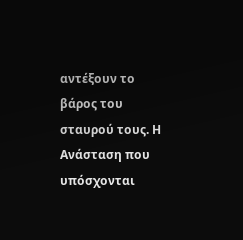αντέξουν το βάρος του σταυρού τους. Η Ανάσταση που υπόσχονται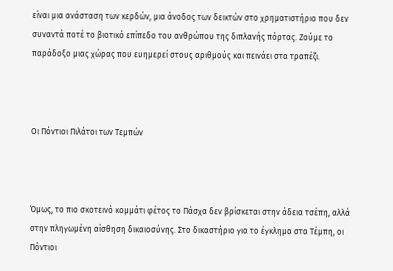είναι μια ανάσταση των κερδών, μια άνοδος των δεικτών στο χρηματιστήριο που δεν συναντά ποτέ το βιοτικό επίπεδο του ανθρώπου της διπλανής πόρτας. Ζούμε το παράδοξο μιας χώρας που ευημερεί στους αριθμούς και πεινάει στα τραπέζι.



Οι Πόντιοι Πιλάτοι των Τεμπών



Όμως, το πιο σκοτεινό κομμάτι φέτος το Πάσχα δεν βρίσκεται στην άδεια τσέπη, αλλά στην πληγωμένη αίσθηση δικαιοσύνης. Στο δικαστήριο για το έγκλημα στα Τέμπη, οι Πόντιοι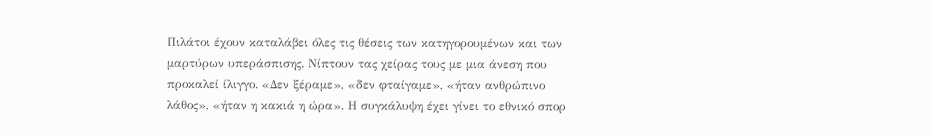Πιλάτοι έχουν καταλάβει όλες τις θέσεις των κατηγορουμένων και των μαρτύρων υπεράσπισης. Νίπτουν τας χείρας τους με μια άνεση που προκαλεί ίλιγγο. «Δεν ξέραμε», «δεν φταίγαμε», «ήταν ανθρώπινο λάθος», «ήταν η κακιά η ώρα». Η συγκάλυψη έχει γίνει το εθνικό σπορ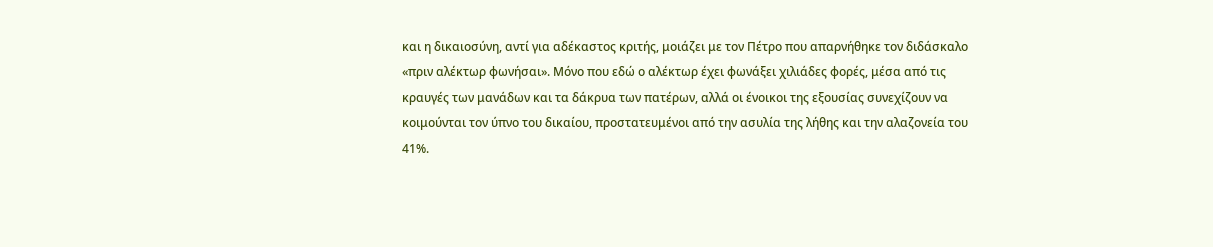και η δικαιοσύνη, αντί για αδέκαστος κριτής, μοιάζει με τον Πέτρο που απαρνήθηκε τον διδάσκαλο «πριν αλέκτωρ φωνήσαι». Μόνο που εδώ ο αλέκτωρ έχει φωνάξει χιλιάδες φορές, μέσα από τις κραυγές των μανάδων και τα δάκρυα των πατέρων, αλλά οι ένοικοι της εξουσίας συνεχίζουν να κοιμούνται τον ύπνο του δικαίου, προστατευμένοι από την ασυλία της λήθης και την αλαζονεία του 41%.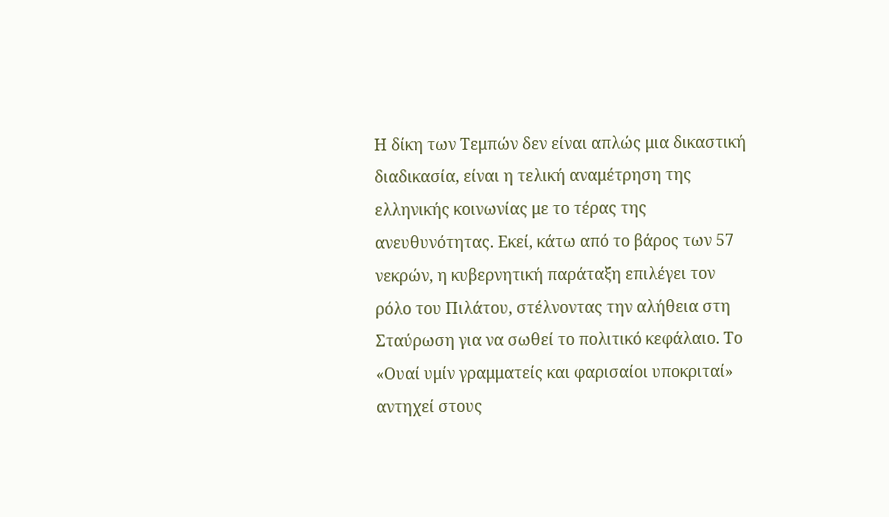Η δίκη των Τεμπών δεν είναι απλώς μια δικαστική διαδικασία, είναι η τελική αναμέτρηση της ελληνικής κοινωνίας με το τέρας της ανευθυνότητας. Εκεί, κάτω από το βάρος των 57 νεκρών, η κυβερνητική παράταξη επιλέγει τον ρόλο του Πιλάτου, στέλνοντας την αλήθεια στη Σταύρωση για να σωθεί το πολιτικό κεφάλαιο. Το «Ουαί υμίν γραμματείς και φαρισαίοι υποκριταί» αντηχεί στους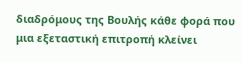διαδρόμους της Βουλής κάθε φορά που μια εξεταστική επιτροπή κλείνει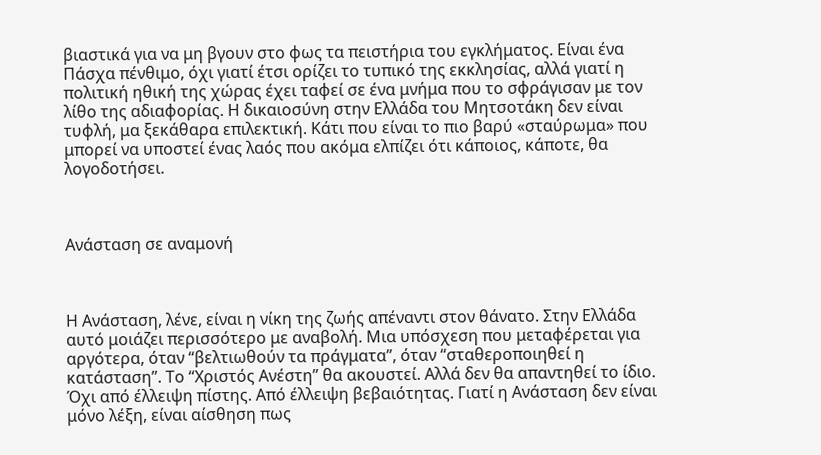βιαστικά για να μη βγουν στο φως τα πειστήρια του εγκλήματος. Είναι ένα Πάσχα πένθιμο, όχι γιατί έτσι ορίζει το τυπικό της εκκλησίας, αλλά γιατί η πολιτική ηθική της χώρας έχει ταφεί σε ένα μνήμα που το σφράγισαν με τον λίθο της αδιαφορίας. Η δικαιοσύνη στην Ελλάδα του Μητσοτάκη δεν είναι τυφλή, μα ξεκάθαρα επιλεκτική. Κάτι που είναι το πιο βαρύ «σταύρωμα» που μπορεί να υποστεί ένας λαός που ακόμα ελπίζει ότι κάποιος, κάποτε, θα λογοδοτήσει.



Ανάσταση σε αναμονή



Η Ανάσταση, λένε, είναι η νίκη της ζωής απέναντι στον θάνατο. Στην Ελλάδα αυτό μοιάζει περισσότερο με αναβολή. Μια υπόσχεση που μεταφέρεται για αργότερα, όταν “βελτιωθούν τα πράγματα”, όταν “σταθεροποιηθεί η κατάσταση”. Το “Χριστός Ανέστη” θα ακουστεί. Αλλά δεν θα απαντηθεί το ίδιο. Όχι από έλλειψη πίστης. Από έλλειψη βεβαιότητας. Γιατί η Ανάσταση δεν είναι μόνο λέξη, είναι αίσθηση πως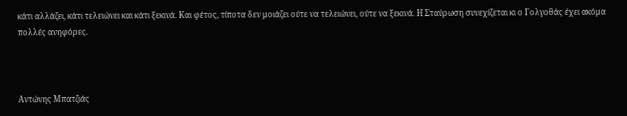κάτι αλλάζει, κάτι τελειώνει και κάτι ξεκινά. Και φέτος, τίποτα δεν μοιάζει ούτε να τελειώνει, ούτε να ξεκινά. Η Σταύρωση συνεχίζεται κι ο Γολγοθάς έχει ακόμα πολλές ανηφόρες.



Αντώνης Μπατζιάς